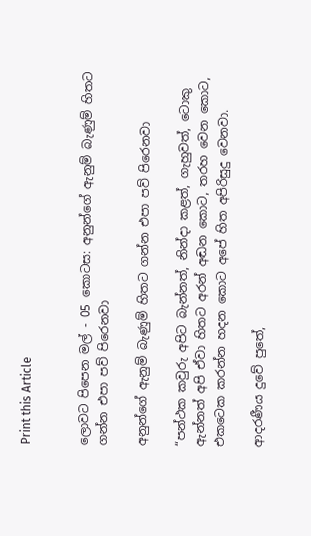Print this Article


ලොවට පිපෙන මල් - 05 කොටස: අනුන්ගේ ඇනුම් බැණුම් හිතට ගන්න එපා පව් පිරෙනවා

අනුන්ගේ ඇනුම් බැණුම් හිතට ගන්න එපා පව් පිරෙනවා

“පන්ථක කවුරු අපිට බැන්නත්, නින්දා කළත්, ගැහුවත්, ටොකු ඇන්නත් අපි ඒවා හිතට අරන් අඬන කොට, තරහ වෙන කොට, එකටෙක කරන්න හදන කොට අපේ හිත අපිරිසුදු වෙනවා.

ආදරණීය දුවේ පුතේ,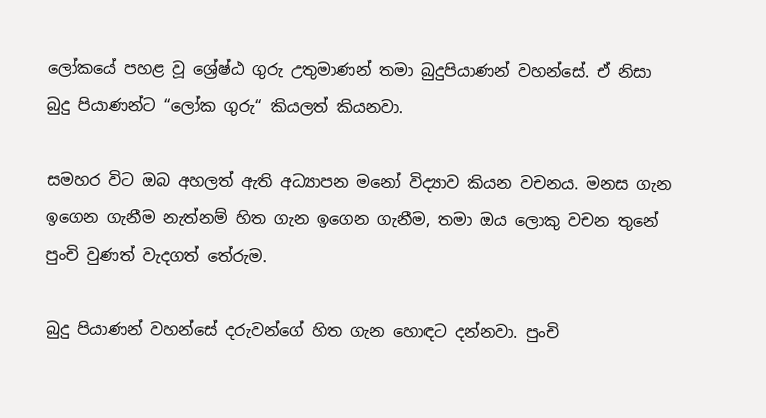ලෝකයේ පහළ වූ ශ්‍රේෂ්ඨ ගුරු උතුමාණන් තමා බුදුපියාණන් වහන්සේ. ඒ නිසා බුදු පියාණන්ට “ලෝක ගුරු“ කියලත් කියනවා.

සමහර විට ඔබ අහලත් ඇති අධ්‍යාපන මනෝ විද්‍යාව කියන වචනය. මනස ගැන ඉගෙන ගැනීම නැත්නම් හිත ගැන ඉගෙන ගැනීම, තමා ඔය ලොකු වචන තුනේ පුංචි වුණත් වැදගත් තේරුම.

බුදු පියාණන් වහන්සේ දරුවන්ගේ හිත ගැන හොඳට දන්නවා. පුංචි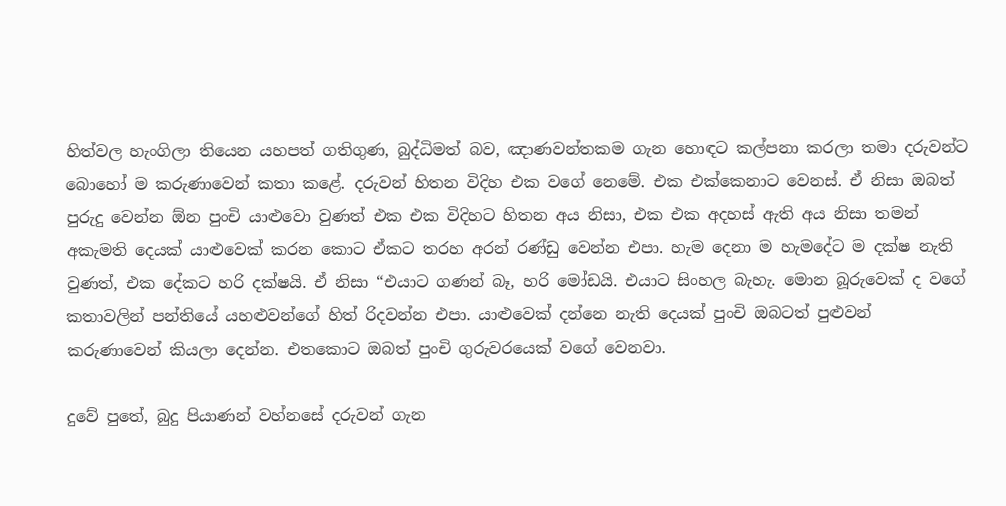හිත්වල හැංගිලා තියෙන යහපත් ගතිගුණ, බුද්ධිමත් බව, ඤාණවන්තකම ගැන හොඳට කල්පනා කරලා තමා දරුවන්ට බොහෝ ම කරුණාවෙන් කතා කළේ. දරුවන් හිතන විදිහ එක වගේ නෙමේ. එක එක්කෙනාට වෙනස්. ඒ නිසා ඔබත් පුරුදු වෙන්න ඕන පුංචි යාළුවො වුණත් එක එක විදිහට හිතන අය නිසා, එක එක අදහස් ඇති අය නිසා තමන් අකැමති දෙයක් යාළුවෙක් කරන කොට ඒකට තරහ අරන් රණ්ඩු වෙන්න එපා. හැම දෙනා ම හැමදේට ම දක්ෂ නැති වුණත්, එක දේකට හරි දක්ෂයි. ඒ නිසා “එයාට ගණන් බෑ, හරි මෝඩයි. එයාට සිංහල බැහැ. මොන බූරුවෙක් ද වගේ කතාවලින් පන්තියේ යහළුවන්ගේ හිත් රිදවන්න එපා. යාළුවෙක් දන්නෙ නැති දෙයක් පුංචි ඔබටත් පුළුවන් කරුණාවෙන් කියලා දෙන්න. එතකොට ඔබත් පුංචි ගුරුවරයෙක් වගේ වෙනවා.

දුවේ පුතේ, බුදු පියාණන් වහ්නසේ දරුවන් ගැන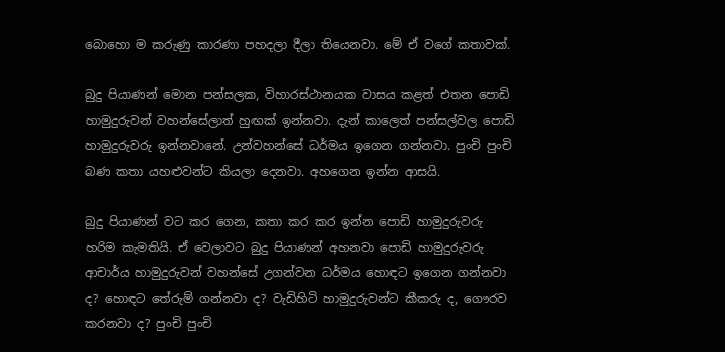බොහො ම කරුණු කාරණා පහදලා දීලා තියෙනවා. මේ ඒ වගේ කතාවක්.

බුදු පියාණන් මොන පන්සලක, විහාරස්ථානයක වාසය කළත් එතන පොඩි හාමුදුරුවන් වහන්සේලාත් හුඟක් ඉන්නවා. දැන් කාලෙත් පන්සල්වල පොඩි හාමුදුරුවරු ඉන්නවානේ. උන්වහන්සේ ධර්මය ඉගෙන ගන්නවා. පුංචි පුංචි බණ කතා යහළුවන්ට කියලා දෙනවා. අහගෙන ඉන්න ආසයි.

බුදු පියාණන් වට කර ගෙන, කතා කර කර ඉන්න පොඩි හාමුදුරුවරු හරිම කැමතියි. ඒ වෙලාවට බුදු පියාණන් අහනවා පොඩි හාමුදුරුවරු ආචාර්ය හාමුදුරුවන් වහන්සේ උගන්වන ධර්මය හොඳට ඉගෙන ගන්නවා ද? හොඳට තේරුම් ගන්නවා ද? වැඩිහිටි හාමුදුරුවන්ට කීකරු ද, ගෞරව කරනවා ද? පුංචි පුංචි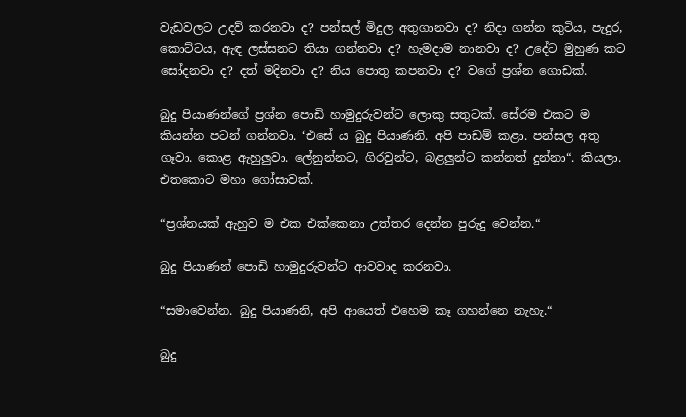වැඩවලට උදව් කරනවා ද? පන්සල් මිදුල අතුගානවා ද? නිදා ගන්න කුටිය, පැදුර, කොට්ටය, ඇඳ ලස්සනට තියා ගන්නවා ද? හැමදාම නානවා ද? උදේට මුහුණ කට සෝදනවා ද? දත් මදිනවා ද? නිය පොතු කපනවා ද? වගේ ප්‍රශ්න ගොඩක්.

බුදු පියාණන්ගේ ප්‍රශ්න පොඩි හාමුදුරුවන්ට ලොකු සතුටක්. සේරම එකට ම කියන්න පටන් ගන්නවා. ‘එසේ ය බුදු පියාණනි. අපි පාඩම් කළා. පන්සල අතු ගෑවා. කොළ ඇහුලුවා. ලේනුන්නට, ගිරවුන්ට, බළලුන්ට කන්නත් දුන්නා“. කියලා. එතකොට මහා ගෝසාවක්.

“ප්‍රශ්නයක් ඇහුව ම එක එක්කෙනා උත්තර දෙන්න පුරුදු වෙන්න.“

බුදු පියාණන් පොඩි හාමුදුරුවන්ට ආවවාද කරනවා.

“සමාවෙන්න. බුදු පියාණනි, අපි ආයෙත් එහෙම කෑ ගහන්නෙ නැහැ.“

බුදු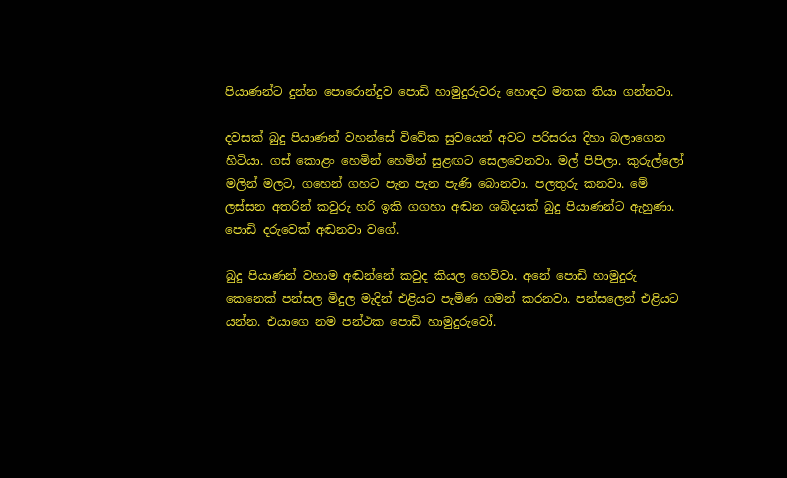පියාණන්ට දුන්න පොරොන්දුව පොඩි හාමුදුරුවරු හොඳට මතක තියා ගන්නවා.

දවසක් බුදු පියාණන් වහන්සේ විවේක සුවයෙන් අවට පරිසරය දිහා බලාගෙන හිටියා. ගස් කොළං හෙමින් හෙමින් සුළඟට සෙලවෙනවා. මල් පිපිලා. කුරුල්ලෝ මලින් මලට, ගහෙන් ගහට පැන පැන පැණි බොනවා. පලතුරු කනවා. මේ ලස්සන අතරින් කවුරු හරි ඉකි ගගහා අඬන ශබ්දයක් බුදු පියාණන්ට ඇහුණා. පොඩි දරුවෙක් අඬනවා වගේ.

බුදු පියාණන් වහාම අඬන්නේ කවුද කියල හෙව්වා. අනේ පොඩි හාමුදුරු කෙනෙක් පන්සල මිදුල මැදින් එළියට පැමිණ ගමන් කරනවා. පන්සලෙන් එළියට යන්න. එයාගෙ නම පන්ථක පොඩි හාමුදුරුවෝ.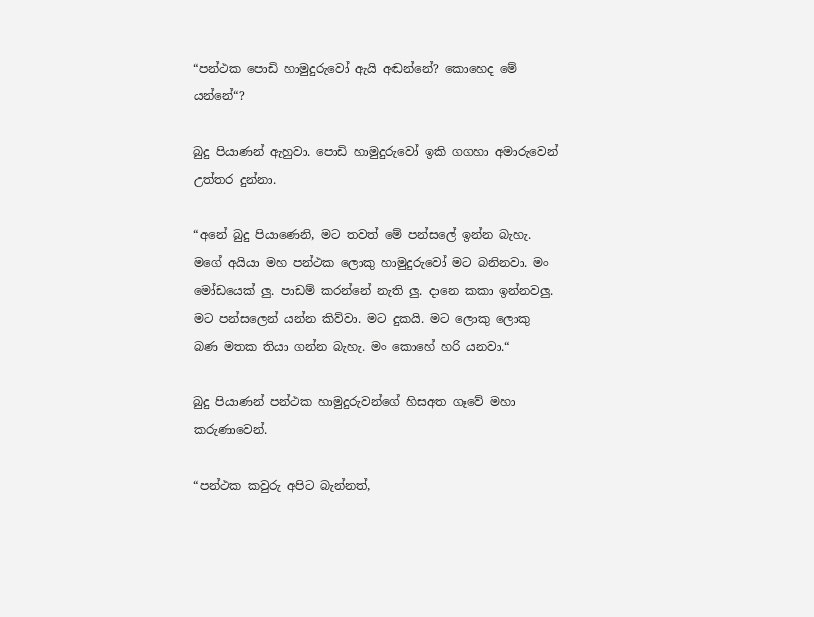“පන්ථක පොඩි හාමුදුරුවෝ ඇයි අඬන්නේ? කොහෙද මේ යන්නේ“?

බුදු පියාණන් ඇහුවා. පොඩි හාමුදුරුවෝ ඉකි ගගහා අමාරුවෙන් උත්තර දුන්නා.

“අනේ බුදු පියාණෙනි, මට තවත් මේ පන්සලේ ඉන්න බැහැ. මගේ අයියා මහ පන්ථක ලොකු හාමුදුරුවෝ මට බනිනවා. මං මෝඩයෙක් ලු. පාඩම් කරන්නේ නැති ලු. දානෙ කකා ඉන්නවලු. මට පන්සලෙන් යන්න කිව්වා. මට දුකයි. මට ලොකු ලොකු බණ මතක තියා ගන්න බැහැ. මං කොහේ හරි යනවා.“

බුදු පියාණන් පන්ථක හාමුදුරුවන්ගේ හිසඅත ගෑවේ මහා කරුණාවෙන්.

“පන්ථක කවුරු අපිට බැන්නත්,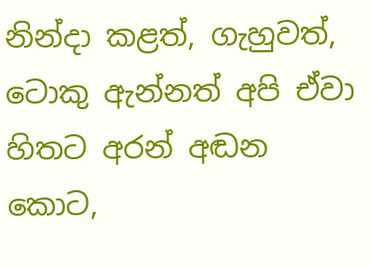නින්දා කළත්, ගැහුවත්, ටොකු ඇන්නත් අපි ඒවා හිතට අරන් අඬන කොට,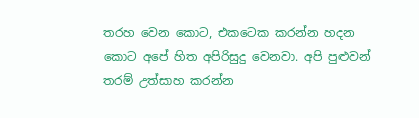තරහ වෙන කොට, එකටෙක කරන්න හදන කොට අපේ හිත අපිරිසුදු වෙනවා. අපි පුළුවන් තරම් උත්සාහ කරන්න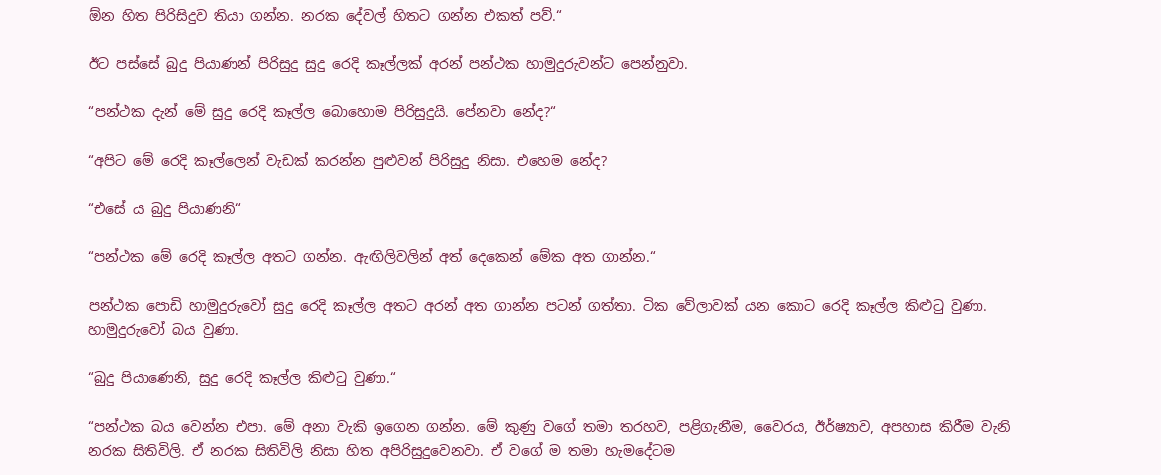ඕන හිත පිරිසිදුව තියා ගන්න. නරක දේවල් හිතට ගන්න එකත් පව්.“

ඊට පස්සේ බුදු පියාණන් පිරිසුදු සුදු රෙදි කෑල්ලක් අරන් පන්ථක හාමුදුරුවන්ට පෙන්නුවා.

“පන්ථක දැන් මේ සුදු රෙදි කෑල්ල බොහොම පිරිසුදුයි. පේනවා නේද?“

“අපිට මේ රෙදි කෑල්ලෙන් වැඩක් කරන්න පුළුවන් පිරිසුදු නිසා. එහෙම නේද?

“එසේ ය බුදු පියාණනි“

“පන්ථක මේ රෙදි කෑල්ල අතට ගන්න. ඇඟිලිවලින් අත් දෙකෙන් මේක අත ගාන්න.“

පන්ථක පොඩි හාමුදුරුවෝ සුදු රෙදි කෑල්ල අතට අරන් අත ගාන්න පටන් ගත්තා. ටික වේලාවක් යන කොට රෙදි කෑල්ල කිළුටු වුණා. හාමුදුරුවෝ බය වුණා.

“බුදු පියාණෙනි, සුදු රෙදි කෑල්ල කිළුටු වුණා.“

“පන්ථක බය වෙන්න එපා. මේ අනා වැකි ඉගෙන ගන්න. මේ කුණු වගේ තමා තරහව, පළිගැනීම, වෛරය, ඊර්ෂ්‍යාව, අපහාස කිරීම වැනි නරක සිතිවිලි. ඒ නරක සිතිවිලි නිසා හිත අපිරිසුදුවෙනවා. ඒ වගේ ම තමා හැමදේටම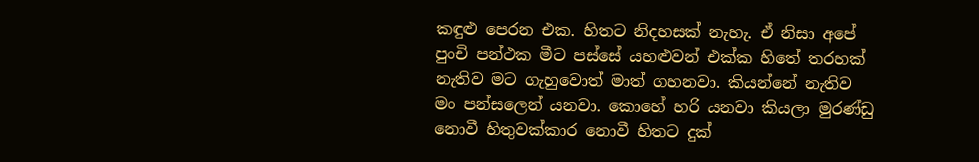කඳුළු පෙරන එක. හිතට නිදහසක් නැහැ. ඒ නිසා අපේ පුංචි පන්ථක මීට පස්සේ යහළුවන් එක්ක හිතේ තරහක් නැතිව මට ගැහුවොත් මාත් ගහනවා. කියන්නේ නැතිව මං පන්සලෙන් යනවා. කොහේ හරි යනවා කියලා මුරණ්ඩු නොවී හිතුවක්කාර නොවී හිතට දුක්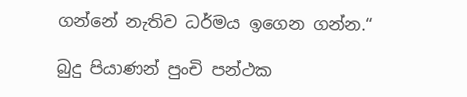ගන්නේ නැතිව ධර්මය ඉගෙන ගන්න.“

බුදු පියාණන් පුංචි පන්ථක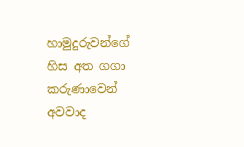හාමුදුරුවන්ගේ හිස අත ගගා කරුණාවෙන් අවවාද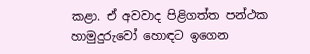කළා. ඒ අවවාද පිළිගත්ත පන්ථක හාමුදුරුවෝ හොඳට ඉගෙන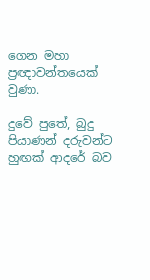ගෙන මහා ප්‍රඥාවන්තයෙක් වුණා.

දුවේ පුතේ, බුදු පියාණන් දරුවන්ට හුඟක් ආදරේ බව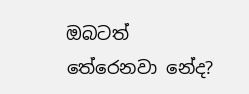ඔබටත් තේරෙනවා නේද?